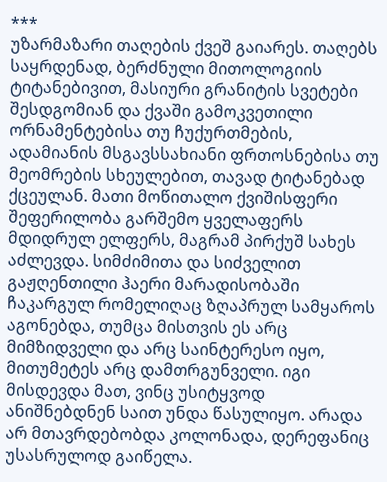***
უზარმაზარი თაღების ქვეშ გაიარეს. თაღებს საყრდენად, ბერძნული მითოლოგიის ტიტანებივით, მასიური გრანიტის სვეტები შესდგომიან და ქვაში გამოკვეთილი ორნამენტებისა თუ ჩუქურთმების, ადამიანის მსგავსსახიანი ფრთოსნებისა თუ მეომრების სხეულებით, თავად ტიტანებად ქცეულან. მათი მოწითალო ქვიშისფერი შეფერილობა გარშემო ყველაფერს მდიდრულ ელფერს, მაგრამ პირქუშ სახეს აძლევდა. სიმძიმითა და სიძველით გაჟღენთილი ჰაერი მარადისობაში ჩაკარგულ რომელიღაც ზღაპრულ სამყაროს აგონებდა, თუმცა მისთვის ეს არც მიმზიდველი და არც საინტერესო იყო, მითუმეტეს არც დამთრგუნველი. იგი მისდევდა მათ, ვინც უსიტყვოდ ანიშნებდნენ საით უნდა წასულიყო. არადა არ მთავრდებობდა კოლონადა, დერეფანიც უსასრულოდ გაიწელა.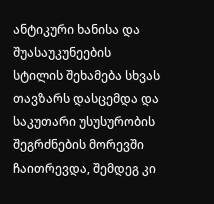ანტიკური ხანისა და შუასაუკუნეების სტილის შეხამება სხვას თავზარს დასცემდა და საკუთარი უსუსურობის შეგრძნების მორევში ჩაითრევდა, შემდეგ კი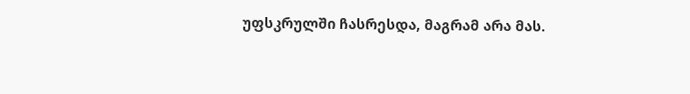უფსკრულში ჩასრესდა, მაგრამ არა მას.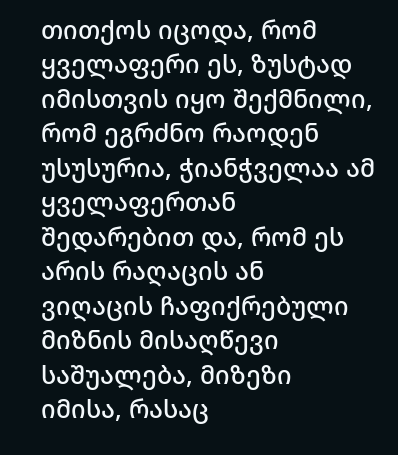თითქოს იცოდა, რომ ყველაფერი ეს, ზუსტად იმისთვის იყო შექმნილი, რომ ეგრძნო რაოდენ უსუსურია, ჭიანჭველაა ამ ყველაფერთან შედარებით და, რომ ეს არის რაღაცის ან ვიღაცის ჩაფიქრებული მიზნის მისაღწევი საშუალება, მიზეზი იმისა, რასაც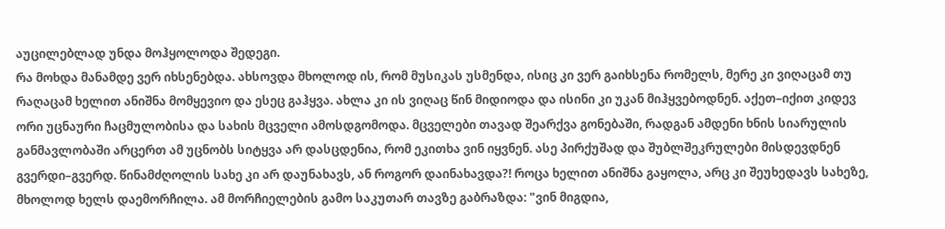აუცილებლად უნდა მოჰყოლოდა შედეგი.
რა მოხდა მანამდე ვერ იხსენებდა. ახსოვდა მხოლოდ ის, რომ მუსიკას უსმენდა, ისიც კი ვერ გაიხსენა რომელს, მერე კი ვიღაცამ თუ რაღაცამ ხელით ანიშნა მომყევიო და ესეც გაჰყვა. ახლა კი ის ვიღაც წინ მიდიოდა და ისინი კი უკან მიჰყვებოდნენ. აქეთ–იქით კიდევ ორი უცნაური ჩაცმულობისა და სახის მცველი ამოსდგომოდა. მცველები თავად შეარქვა გონებაში, რადგან ამდენი ხნის სიარულის განმავლობაში არცერთ ამ უცნობს სიტყვა არ დასცდენია, რომ ეკითხა ვინ იყვნენ. ასე პირქუშად და შუბლშეკრულები მისდევდნენ გვერდი–გვერდ. წინამძღოლის სახე კი არ დაუნახავს, ან როგორ დაინახავდა?! როცა ხელით ანიშნა გაყოლა, არც კი შეუხედავს სახეზე, მხოლოდ ხელს დაემორჩილა. ამ მორჩიელების გამო საკუთარ თავზე გაბრაზდა: "ვინ მიგდია,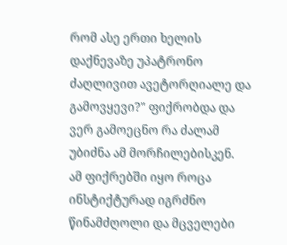რომ ასე ერთი ხელის დაქნევაზე უპატრონო ძაღლივით ავეტორღიალე და გამოვყევი?" ფიქრობდა და ვერ გამოეცნო რა ძალამ უბიძნა ამ მორჩილებისკენ.
ამ ფიქრებში იყო როცა ინსტიქტურად იგრძნო წინამძღოლი და მცველები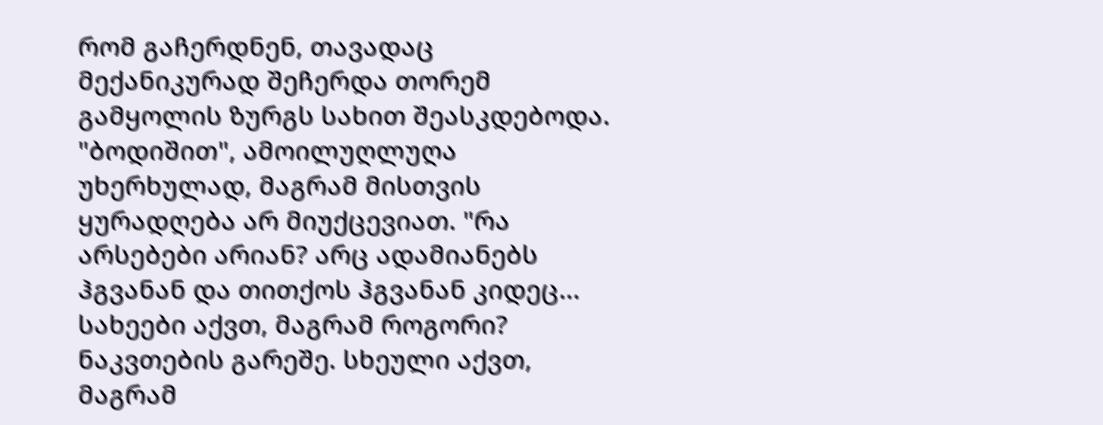რომ გაჩერდნენ, თავადაც მექანიკურად შეჩერდა თორემ გამყოლის ზურგს სახით შეასკდებოდა. "ბოდიშით", ამოილუღლუღა უხერხულად, მაგრამ მისთვის ყურადღება არ მიუქცევიათ. "რა არსებები არიან? არც ადამიანებს ჰგვანან და თითქოს ჰგვანან კიდეც... სახეები აქვთ, მაგრამ როგორი? ნაკვთების გარეშე. სხეული აქვთ, მაგრამ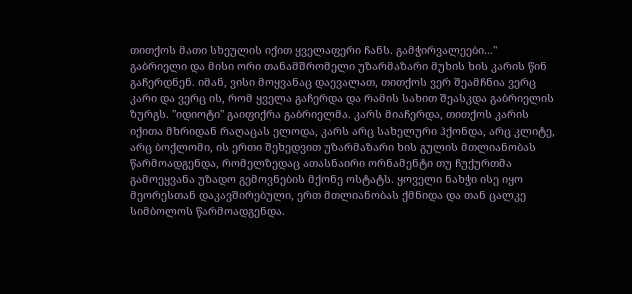თითქოს მათი სხეულის იქით ყველაფერი ჩანს. გამჭირვალეები..."
გაბრიელი და მისი ორი თანამშრომელი უზარმაზარი მუხის ხის კარის წინ გაჩერდნენ. იმან, ვისი მოყვანაც დაევალათ, თითქოს ვერ შეამჩნია ვერც კარი და ვერც ის, რომ ყველა გაჩერდა და რამის სახით შეასკდა გაბრიელის ზურგს. "იდიოტი" გაიფიქრა გაბრიელმა. კარს მიაჩერდა, თითქოს კარის იქითა მხრიდან რაღაცას ელოდა, კარს არც სახელური ჰქონდა, არც კლიტე, არც ბოქლომი, ის ერთი შეხედვით უზარმაზარი ხის გულის მთლიანობას წარმოადგენდა, რომელზედაც ათასნაირი ორნამენტი თუ ჩუქურთმა გამოეყვანა უზადო გემოვნების მქონე ოსტატს. ყოველი ნახჭი ისე იყო მეორესთან დაკავშირებული, ერთ მთლიანობას ქმნიდა და თან ცალკე სიმბოლოს წარმოადგენდა.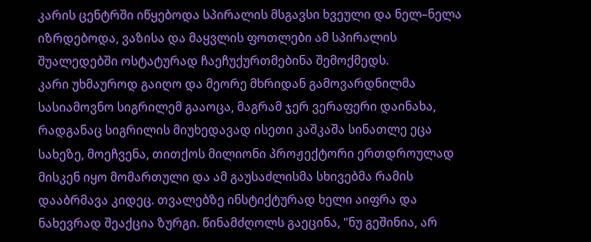კარის ცენტრში იწყებოდა სპირალის მსგავსი ხვეული და ნელ–ნელა იზრდებოდა, ვაზისა და მაყვლის ფოთლები ამ სპირალის შუალედებში ოსტატურად ჩაეჩუქურთმებინა შემოქმედს.
კარი უხმაუროდ გაიღო და მეორე მხრიდან გამოვარდნილმა სასიამოვნო სიგრილემ გააოცა, მაგრამ ჯერ ვერაფერი დაინახა, რადგანაც სიგრილის მიუხედავად ისეთი კაშკაშა სინათლე ეცა სახეზე, მოეჩვენა, თითქოს მილიონი პროჟექტორი ერთდროულად მისკენ იყო მომართული და ამ გაუსაძლისმა სხივებმა რამის დააბრმავა კიდეც. თვალებზე ინსტიქტურად ხელი აიფრა და ნახევრად შეაქცია ზურგი. წინამძღოლს გაეცინა, "ნუ გეშინია, არ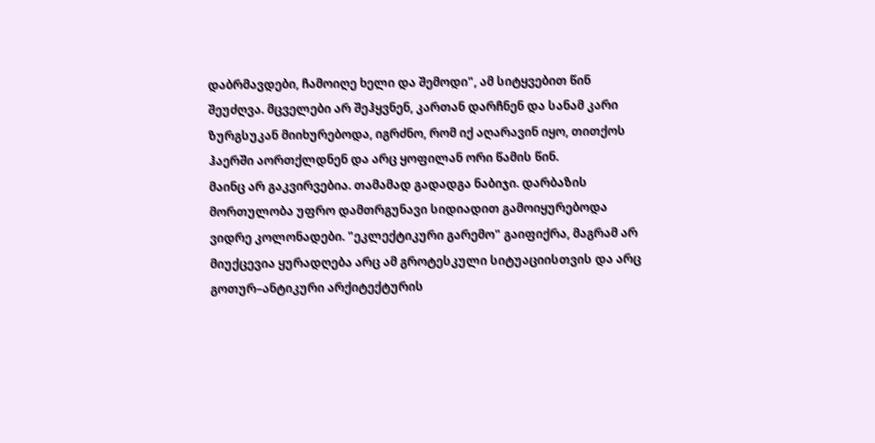დაბრმავდები, ჩამოიღე ხელი და შემოდი", ამ სიტყვებით წინ შეუძღვა. მცველები არ შეჰყვნენ, კართან დარჩნენ და სანამ კარი ზურგსუკან მიიხურებოდა, იგრძნო, რომ იქ აღარავინ იყო, თითქოს ჰაერში აორთქლდნენ და არც ყოფილან ორი წამის წინ.
მაინც არ გაკვირვებია. თამამად გადადგა ნაბიჯი. დარბაზის მორთულობა უფრო დამთრგუნავი სიდიადით გამოიყურებოდა ვიდრე კოლონადები. "ეკლექტიკური გარემო" გაიფიქრა, მაგრამ არ მიუქცევია ყურადღება არც ამ გროტესკული სიტუაციისთვის და არც გოთურ–ანტიკური არქიტექტურის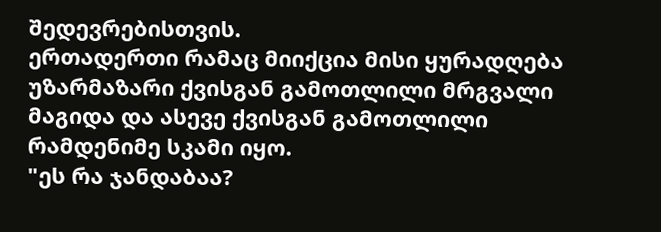შედევრებისთვის.
ერთადერთი რამაც მიიქცია მისი ყურადღება უზარმაზარი ქვისგან გამოთლილი მრგვალი მაგიდა და ასევე ქვისგან გამოთლილი რამდენიმე სკამი იყო.
"ეს რა ჯანდაბაა?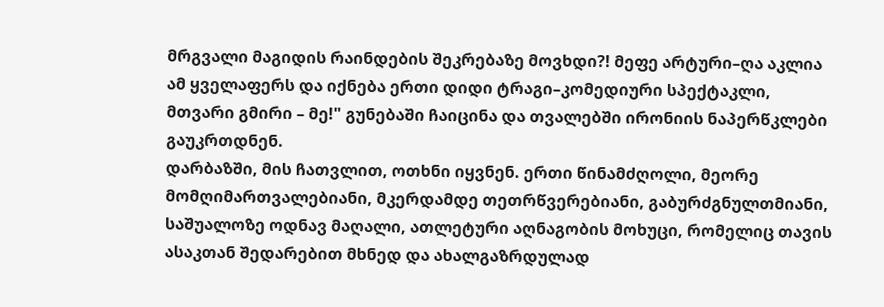მრგვალი მაგიდის რაინდების შეკრებაზე მოვხდი?! მეფე არტური–ღა აკლია ამ ყველაფერს და იქნება ერთი დიდი ტრაგი–კომედიური სპექტაკლი, მთვარი გმირი – მე!" გუნებაში ჩაიცინა და თვალებში ირონიის ნაპერწკლები გაუკრთდნენ.
დარბაზში, მის ჩათვლით, ოთხნი იყვნენ. ერთი წინამძღოლი, მეორე მომღიმართვალებიანი, მკერდამდე თეთრწვერებიანი, გაბურძგნულთმიანი, საშუალოზე ოდნავ მაღალი, ათლეტური აღნაგობის მოხუცი, რომელიც თავის ასაკთან შედარებით მხნედ და ახალგაზრდულად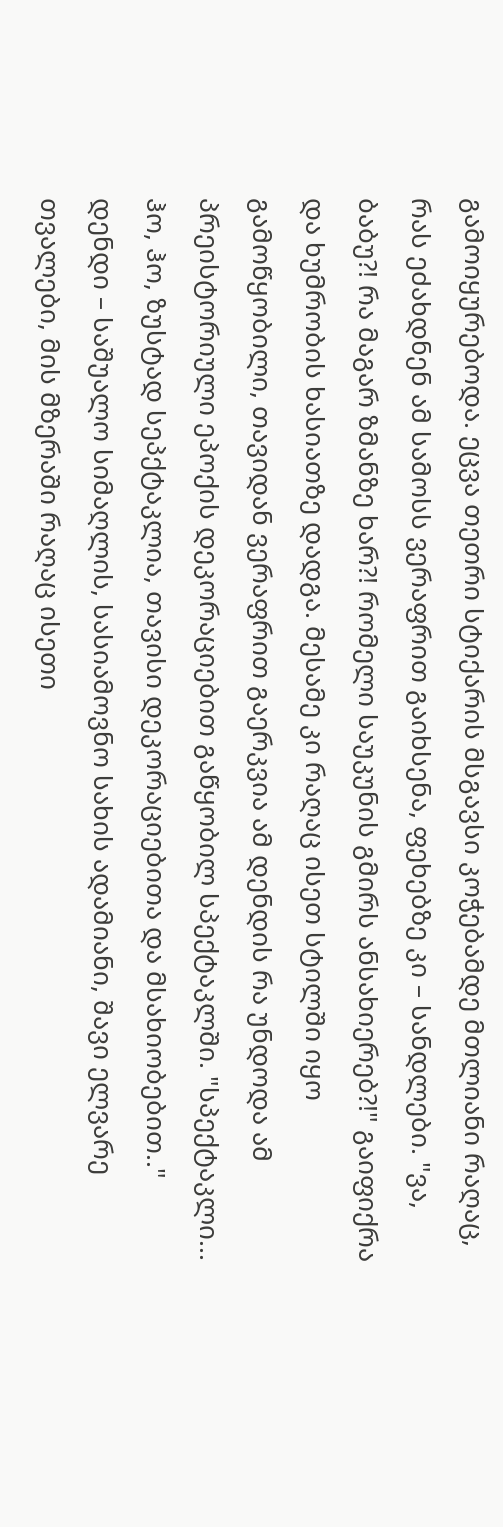გამოიყურებოდა. ეცვა თეთრი სტიქარის მსგავსი კოჭებამდე მთლიანი რაღაც, რას ეძახდნენ ამ სამოსს ვერაფრით გაიხსენა, ფეხებზე კი – სანდლები. "ვა, ბაბუ?! რა მაგარ ზმანზე ხარ?! რომელი საუკუნის გმირს ანსახიერებ?!" გაიფიქრა და ხუმრობის ხასიათზე დადგა. მესამე კი რაღაც ისეთ სტილში იყო გამოწყობილი, თავიდან ვერაფრით გაერკვია ამ დენდის რა უნდოდა ამ პრეისტორიული ეპოქის დეკორაციებით გაწყობილ სპექტაკლში. "სპექტაკლი... ჰო, ჰო, ზუსტად სეპქტაკლია, თავისი დეკორაციებითა და მსახიობებით.."
დენდი – საშუალო სიმაღლის, სასიამოვნო სახის ადამიანი, შავი ელვარე თვალები, მის მზერაში რაღაც ისეთი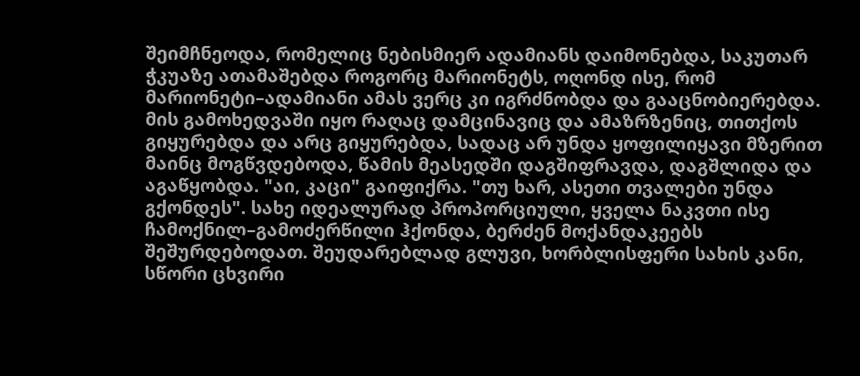შეიმჩნეოდა, რომელიც ნებისმიერ ადამიანს დაიმონებდა, საკუთარ ჭკუაზე ათამაშებდა როგორც მარიონეტს, ოღონდ ისე, რომ მარიონეტი–ადამიანი ამას ვერც კი იგრძნობდა და გააცნობიერებდა. მის გამოხედვაში იყო რაღაც დამცინავიც და ამაზრზენიც, თითქოს გიყურებდა და არც გიყურებდა, სადაც არ უნდა ყოფილიყავი მზერით მაინც მოგწვდებოდა, წამის მეასედში დაგშიფრავდა, დაგშლიდა და აგაწყობდა. "აი, კაცი" გაიფიქრა. "თუ ხარ, ასეთი თვალები უნდა გქონდეს". სახე იდეალურად პროპორციული, ყველა ნაკვთი ისე ჩამოქნილ–გამოძერწილი ჰქონდა, ბერძენ მოქანდაკეებს შეშურდებოდათ. შეუდარებლად გლუვი, ხორბლისფერი სახის კანი, სწორი ცხვირი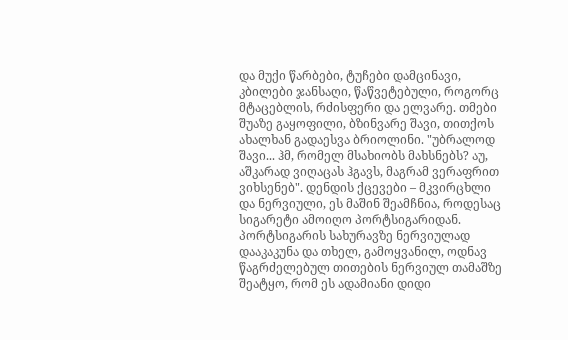და მუქი წარბები, ტუჩები დამცინავი, კბილები ჯანსაღი, წაწვეტებული, როგორც მტაცებლის, რძისფერი და ელვარე. თმები შუაზე გაყოფილი, ბზინვარე შავი, თითქოს ახალხან გადაესვა ბრიოლინი. "უბრალოდ შავი... ჰმ, რომელ მსახიობს მახსნებს? აუ, აშკარად ვიღაცას ჰგავს, მაგრამ ვერაფრით ვიხსენებ". დენდის ქცევები – მკვირცხლი და ნერვიული, ეს მაშინ შეამჩნია, როდესაც სიგარეტი ამოიღო პორტსიგარიდან. პორტსიგარის სახურავზე ნერვიულად დააკაკუნა და თხელ, გამოყვანილ, ოდნავ წაგრძელებულ თითების ნერვიულ თამაშზე შეატყო, რომ ეს ადამიანი დიდი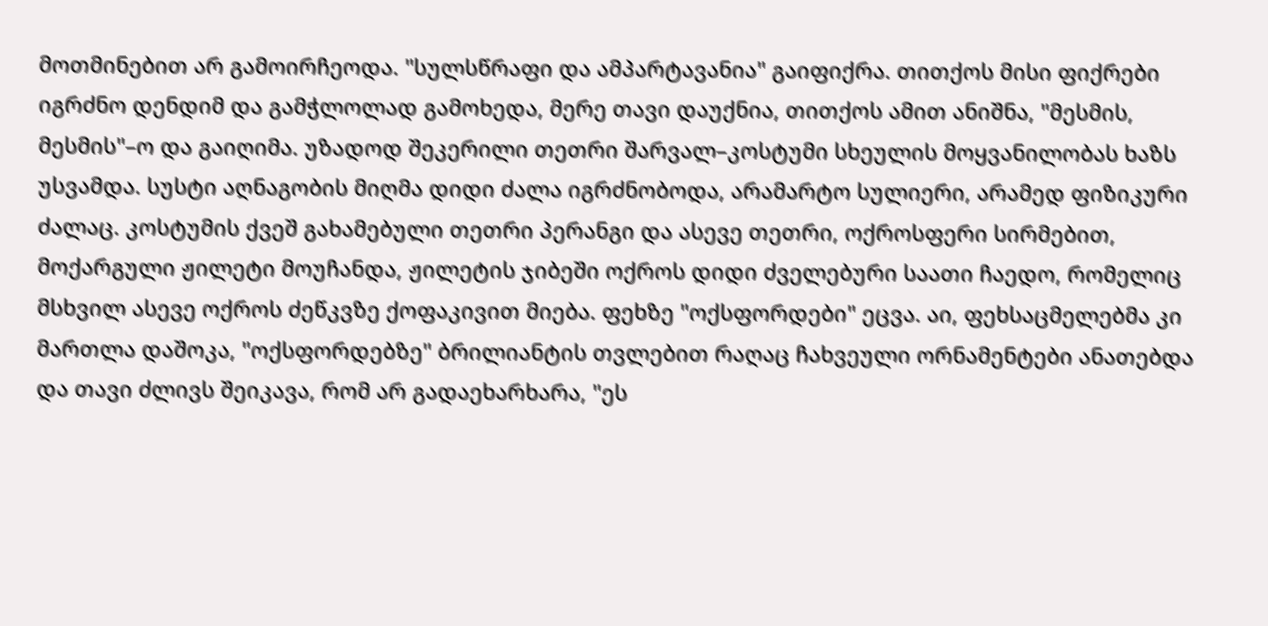მოთმინებით არ გამოირჩეოდა. "სულსწრაფი და ამპარტავანია" გაიფიქრა. თითქოს მისი ფიქრები იგრძნო დენდიმ და გამჭლოლად გამოხედა, მერე თავი დაუქნია, თითქოს ამით ანიშნა, "მესმის, მესმის"–ო და გაიღიმა. უზადოდ შეკერილი თეთრი შარვალ–კოსტუმი სხეულის მოყვანილობას ხაზს უსვამდა. სუსტი აღნაგობის მიღმა დიდი ძალა იგრძნობოდა, არამარტო სულიერი, არამედ ფიზიკური ძალაც. კოსტუმის ქვეშ გახამებული თეთრი პერანგი და ასევე თეთრი, ოქროსფერი სირმებით, მოქარგული ჟილეტი მოუჩანდა, ჟილეტის ჯიბეში ოქროს დიდი ძველებური საათი ჩაედო, რომელიც მსხვილ ასევე ოქროს ძეწკვზე ქოფაკივით მიება. ფეხზე "ოქსფორდები" ეცვა. აი, ფეხსაცმელებმა კი მართლა დაშოკა, "ოქსფორდებზე" ბრილიანტის თვლებით რაღაც ჩახვეული ორნამენტები ანათებდა და თავი ძლივს შეიკავა, რომ არ გადაეხარხარა, "ეს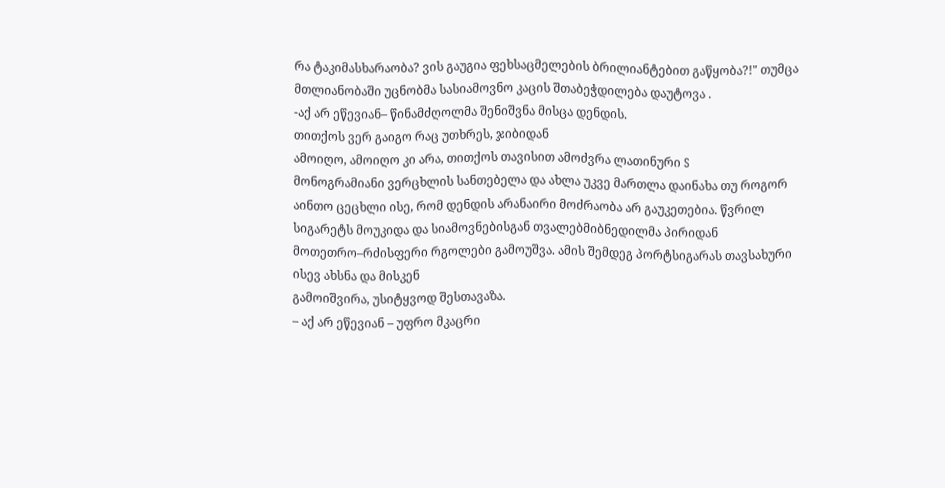რა ტაკიმასხარაობა? ვის გაუგია ფეხსაცმელების ბრილიანტებით გაწყობა?!" თუმცა მთლიანობაში უცნობმა სასიამოვნო კაცის შთაბეჭდილება დაუტოვა .
-აქ არ ეწევიან– წინამძღოლმა შენიშვნა მისცა დენდის.
თითქოს ვერ გაიგო რაც უთხრეს, ჯიბიდან
ამოიღო, ამოიღო კი არა, თითქოს თავისით ამოძვრა ლათინური S
მონოგრამიანი ვერცხლის სანთებელა და ახლა უკვე მართლა დაინახა თუ როგორ
აინთო ცეცხლი ისე, რომ დენდის არანაირი მოძრაობა არ გაუკეთებია. წვრილ სიგარეტს მოუკიდა და სიამოვნებისგან თვალებმიბნედილმა პირიდან მოთეთრო–რძისფერი რგოლები გამოუშვა. ამის შემდეგ პორტსიგარას თავსახური ისევ ახსნა და მისკენ
გამოიშვირა, უსიტყვოდ შესთავაზა.
– აქ არ ეწევიან – უფრო მკაცრი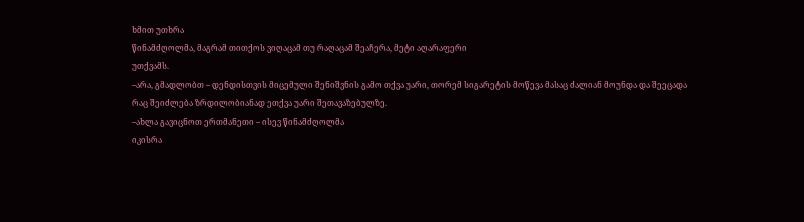ხმით უთხრა
წინამძღოლმა, მაგრამ თითქოს ვიღაცამ თუ რაღაცამ შეაჩერა, მეტი აღარაფერი
უთქვამს.
–არა, გმადლობთ – დენდისთვის მიცემული შენიშვნის გამო თქვა უარი, თორემ სიგარეტის მოწევა მასაც ძალიან მოუნდა და შეეცადა
რაც შეიძლება ზრდილობიანად ეთქვა უარი შეთავაზებულზე.
–ახლა გავიცნოთ ერთმანეთი – ისევ წინამძღოლმა
იკისრა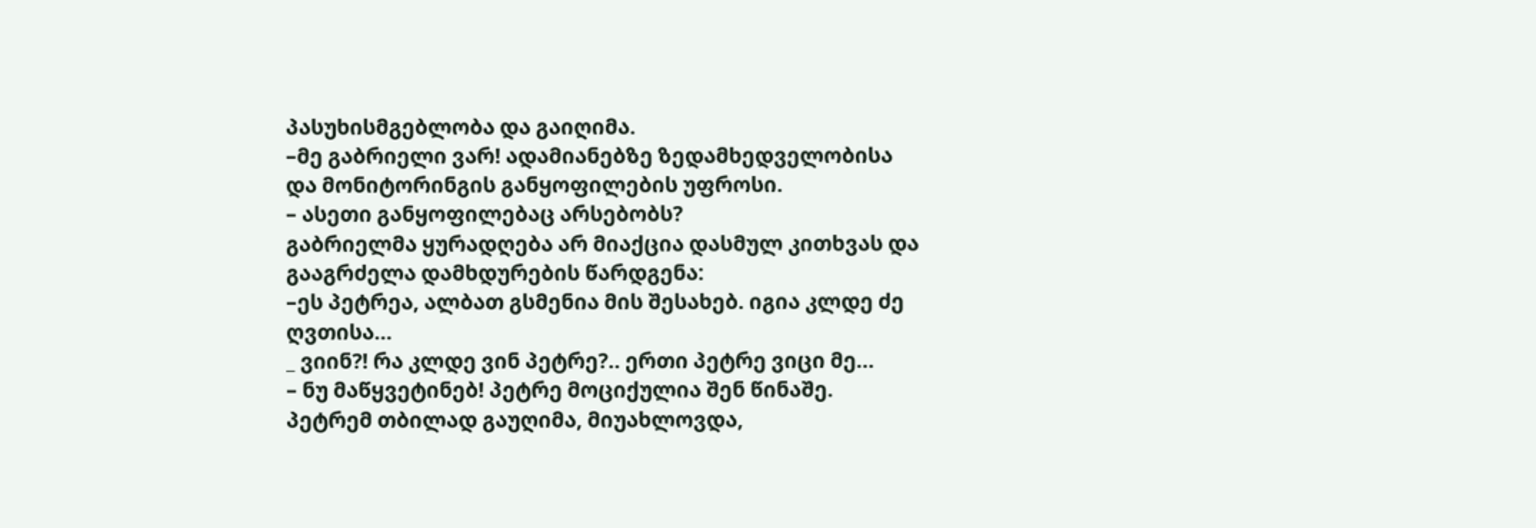პასუხისმგებლობა და გაიღიმა.
–მე გაბრიელი ვარ! ადამიანებზე ზედამხედველობისა
და მონიტორინგის განყოფილების უფროსი.
– ასეთი განყოფილებაც არსებობს?
გაბრიელმა ყურადღება არ მიაქცია დასმულ კითხვას და
გააგრძელა დამხდურების წარდგენა:
–ეს პეტრეა, ალბათ გსმენია მის შესახებ. იგია კლდე ძე ღვთისა...
_ ვიინ?! რა კლდე ვინ პეტრე?.. ერთი პეტრე ვიცი მე...
– ნუ მაწყვეტინებ! პეტრე მოციქულია შენ წინაშე.
პეტრემ თბილად გაუღიმა, მიუახლოვდა,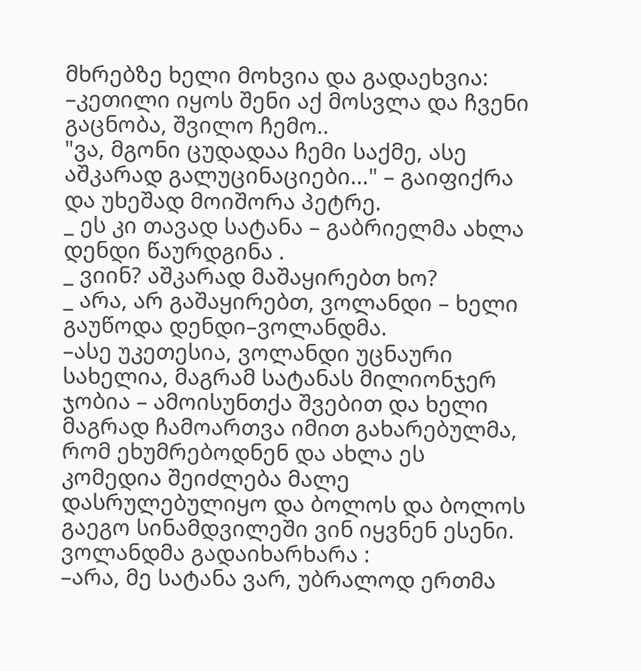მხრებზე ხელი მოხვია და გადაეხვია:
–კეთილი იყოს შენი აქ მოსვლა და ჩვენი გაცნობა, შვილო ჩემო..
"ვა, მგონი ცუდადაა ჩემი საქმე, ასე აშკარად გალუცინაციები..." – გაიფიქრა და უხეშად მოიშორა პეტრე.
_ ეს კი თავად სატანა – გაბრიელმა ახლა დენდი წაურდგინა .
_ ვიინ? აშკარად მაშაყირებთ ხო?
_ არა, არ გაშაყირებთ, ვოლანდი – ხელი გაუწოდა დენდი–ვოლანდმა.
–ასე უკეთესია, ვოლანდი უცნაური სახელია, მაგრამ სატანას მილიონჯერ ჯობია – ამოისუნთქა შვებით და ხელი მაგრად ჩამოართვა იმით გახარებულმა, რომ ეხუმრებოდნენ და ახლა ეს კომედია შეიძლება მალე დასრულებულიყო და ბოლოს და ბოლოს გაეგო სინამდვილეში ვინ იყვნენ ესენი.
ვოლანდმა გადაიხარხარა :
–არა, მე სატანა ვარ, უბრალოდ ერთმა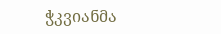ჭკვიანმა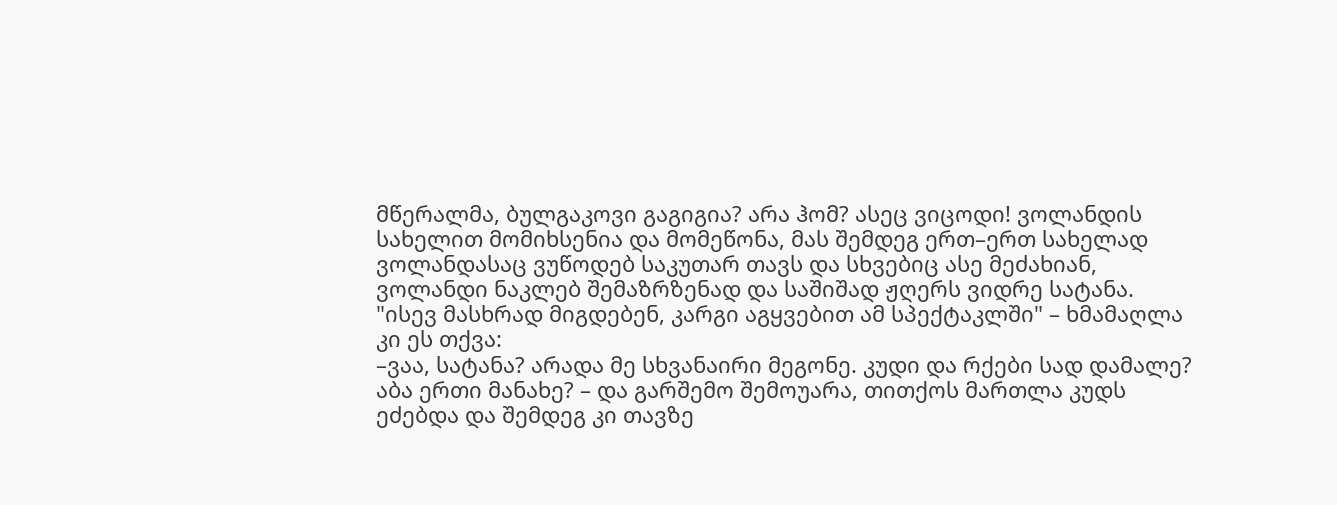მწერალმა, ბულგაკოვი გაგიგია? არა ჰომ? ასეც ვიცოდი! ვოლანდის სახელით მომიხსენია და მომეწონა, მას შემდეგ ერთ–ერთ სახელად ვოლანდასაც ვუწოდებ საკუთარ თავს და სხვებიც ასე მეძახიან, ვოლანდი ნაკლებ შემაზრზენად და საშიშად ჟღერს ვიდრე სატანა.
"ისევ მასხრად მიგდებენ, კარგი აგყვებით ამ სპექტაკლში" – ხმამაღლა კი ეს თქვა:
–ვაა, სატანა? არადა მე სხვანაირი მეგონე. კუდი და რქები სად დამალე? აბა ერთი მანახე? – და გარშემო შემოუარა, თითქოს მართლა კუდს ეძებდა და შემდეგ კი თავზე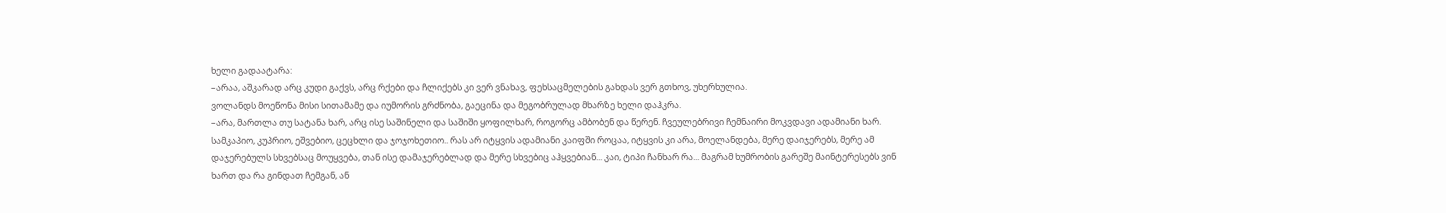ხელი გადაატარა:
–არაა, აშკარად არც კუდი გაქვს, არც რქები და ჩლიქებს კი ვერ ვნახავ, ფეხსაცმელების გახდას ვერ გთხოვ, უხერხულია.
ვოლანდს მოეწონა მისი სითამამე და იუმორის გრძნობა, გაეცინა და მეგობრულად მხარზე ხელი დაჰკრა.
–არა, მართლა თუ სატანა ხარ, არც ისე საშინელი და საშიში ყოფილხარ, როგორც ამბობენ და წერენ. ჩვეულებრივი ჩემნაირი მოკვდავი ადამიანი ხარ. სამკაპიო, კუპრიო, ეშვებიო, ცეცხლი და ჯოჯოხეთიო.. რას არ იტყვის ადამიანი კაიფში როცაა, იტყვის კი არა, მოელანდება, მერე დაიჯერებს, მერე ამ დაჯერებულს სხვებსაც მოუყვება, თან ისე დამაჯერებლად და მერე სხვებიც აჰყვებიან... კაი, ტიპი ჩანხარ რა... მაგრამ ხუმრობის გარეშე მაინტერესებს ვინ ხართ და რა გინდათ ჩემგან, ან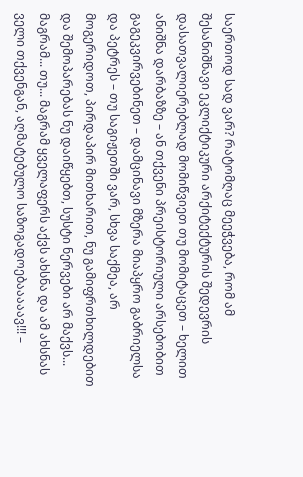საერთოდ სად ვარ? რატომღაც მეეჭვება, რომ ამ შესანიშნავი ეკლიქტიკური არქიტექტურის შედევრის დასათვალიერებლად მომიწვიეთ თუ მომიტაცეთ – ხელით ანიშნა დარბაზზე – ან თქვენი პრეისტორიული არსებობით გაგეკვირვებინეთ – დამცინავი მზერა მიაპყრო გაბრიელსა და პეტრეს – თუ საგიჟეთში ვარ, სხვა საქმეა, არ მოგერიდოთ, პირდაპირ მითხარით, ნუ გამიფრთხილდებით და შემოპარებას ნუ დაიწყებთ, სუსტი ნერვები არ მაქვს... მაგრამ... თუ... მაგრამ ყველაფერს აქვს ახსნა და ამ ახსნას ველი თქვენგან, აღმატებულო საზოგადოებააააავ!!! –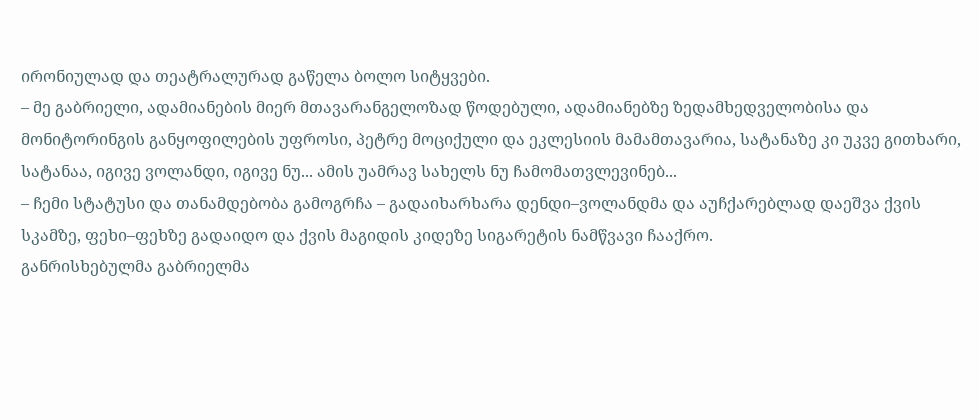ირონიულად და თეატრალურად გაწელა ბოლო სიტყვები.
– მე გაბრიელი, ადამიანების მიერ მთავარანგელოზად წოდებული, ადამიანებზე ზედამხედველობისა და მონიტორინგის განყოფილების უფროსი, პეტრე მოციქული და ეკლესიის მამამთავარია, სატანაზე კი უკვე გითხარი, სატანაა, იგივე ვოლანდი, იგივე ნუ... ამის უამრავ სახელს ნუ ჩამომათვლევინებ...
– ჩემი სტატუსი და თანამდებობა გამოგრჩა – გადაიხარხარა დენდი–ვოლანდმა და აუჩქარებლად დაეშვა ქვის სკამზე, ფეხი–ფეხზე გადაიდო და ქვის მაგიდის კიდეზე სიგარეტის ნამწვავი ჩააქრო.
განრისხებულმა გაბრიელმა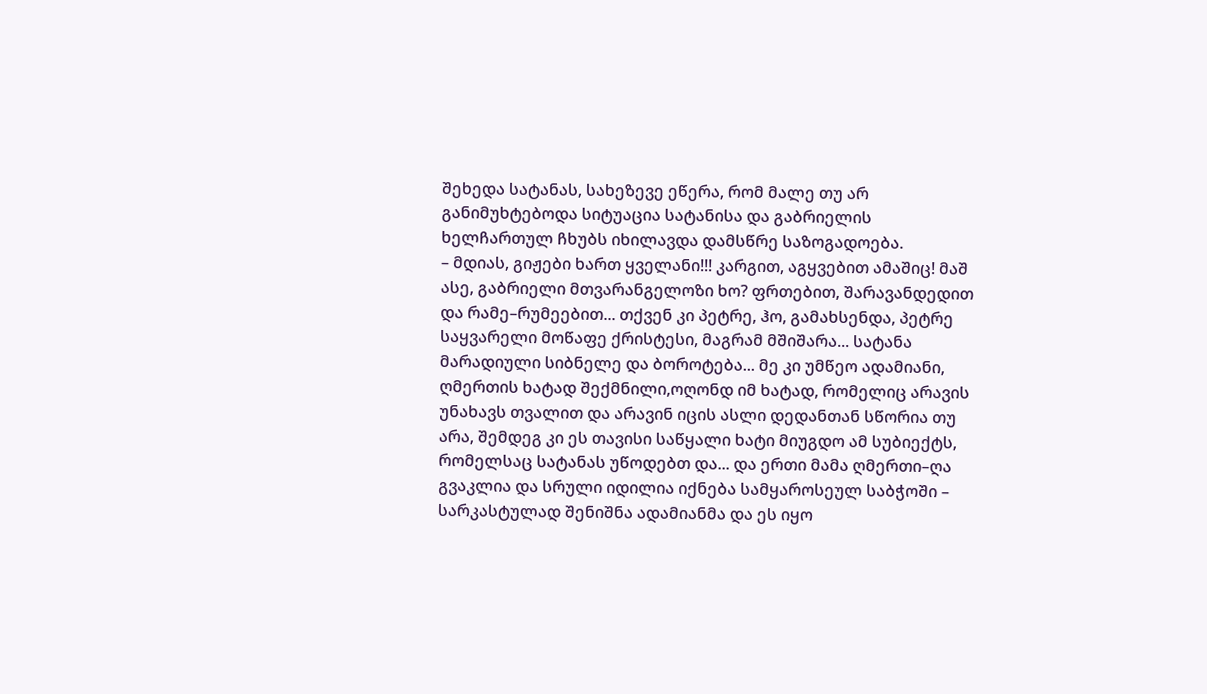შეხედა სატანას, სახეზევე ეწერა, რომ მალე თუ არ განიმუხტებოდა სიტუაცია სატანისა და გაბრიელის ხელჩართულ ჩხუბს იხილავდა დამსწრე საზოგადოება.
– მდიას, გიჟები ხართ ყველანი!!! კარგით, აგყვებით ამაშიც! მაშ ასე, გაბრიელი მთვარანგელოზი ხო? ფრთებით, შარავანდედით და რამე–რუმეებით... თქვენ კი პეტრე, ჰო, გამახსენდა, პეტრე საყვარელი მოწაფე ქრისტესი, მაგრამ მშიშარა... სატანა მარადიული სიბნელე და ბოროტება... მე კი უმწეო ადამიანი, ღმერთის ხატად შექმნილი,ოღონდ იმ ხატად, რომელიც არავის უნახავს თვალით და არავინ იცის ასლი დედანთან სწორია თუ არა, შემდეგ კი ეს თავისი საწყალი ხატი მიუგდო ამ სუბიექტს, რომელსაც სატანას უწოდებთ და... და ერთი მამა ღმერთი–ღა გვაკლია და სრული იდილია იქნება სამყაროსეულ საბჭოში – სარკასტულად შენიშნა ადამიანმა და ეს იყო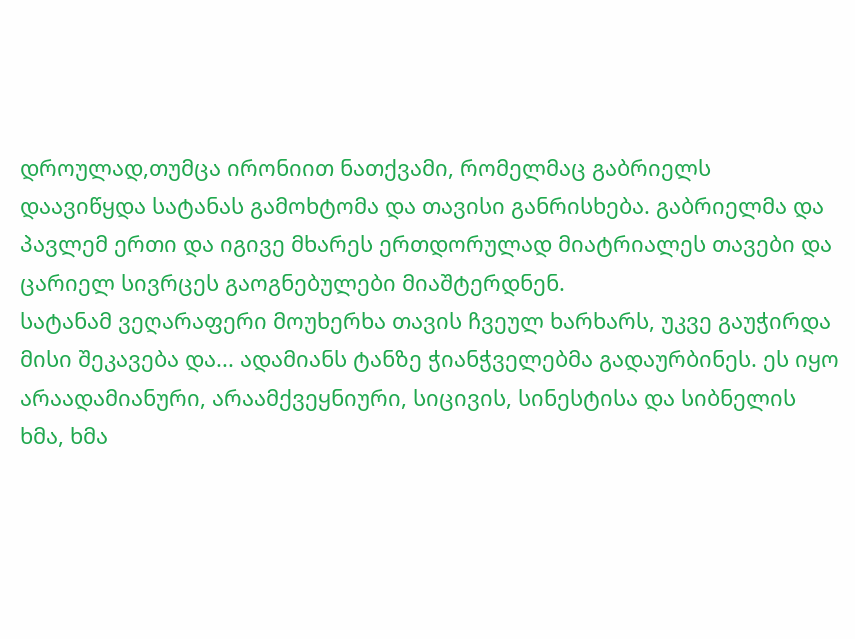დროულად,თუმცა ირონიით ნათქვამი, რომელმაც გაბრიელს დაავიწყდა სატანას გამოხტომა და თავისი განრისხება. გაბრიელმა და პავლემ ერთი და იგივე მხარეს ერთდორულად მიატრიალეს თავები და ცარიელ სივრცეს გაოგნებულები მიაშტერდნენ.
სატანამ ვეღარაფერი მოუხერხა თავის ჩვეულ ხარხარს, უკვე გაუჭირდა მისი შეკავება და... ადამიანს ტანზე ჭიანჭველებმა გადაურბინეს. ეს იყო არაადამიანური, არაამქვეყნიური, სიცივის, სინესტისა და სიბნელის ხმა, ხმა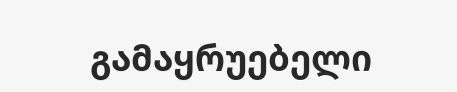გამაყრუებელი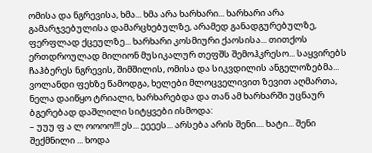ომისა და ნგრევისა, ხმა... ხმა არა ხარხარი... ხარხარი არა გამარჯვებულისა დამარცხებულზე, არამედ განადგურებულზე, ფერფლად ქცეულზე... ხარხარი კოსმიური ქაოსისა... თითქოს ერთდროულად მილიონ მუსიკალურ თეფშს შემოჰკრესო... საყვირებს ჩაჰბერეს ნგრევის, შიმშილის, ომისა და სიკვდილის ანგელოზებმა... ვოლანდი ფეხზე წამოდგა, ხელები მლოცველივით ზევით აღმართა, ნელა დაიწყო ტრიალი, ხარხარებდა და თან ამ ხარხარში უცნაურ ბგერებად დაშლილი სიტყვები ისმოდა:
– უუუ ფ ა ლ ოოოო!!! ეს... ეეეეს... არსება არის შენი.... ხატი... შენი შექმნილი ... ხოდა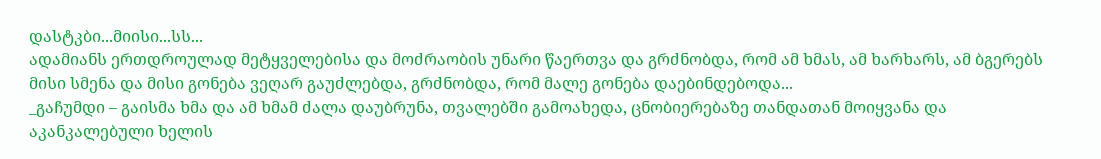დასტკბი...მიისი...სს...
ადამიანს ერთდროულად მეტყველებისა და მოძრაობის უნარი წაერთვა და გრძნობდა, რომ ამ ხმას, ამ ხარხარს, ამ ბგერებს მისი სმენა და მისი გონება ვეღარ გაუძლებდა, გრძნობდა, რომ მალე გონება დაებინდებოდა...
_გაჩუმდი – გაისმა ხმა და ამ ხმამ ძალა დაუბრუნა, თვალებში გამოახედა, ცნობიერებაზე თანდათან მოიყვანა და აკანკალებული ხელის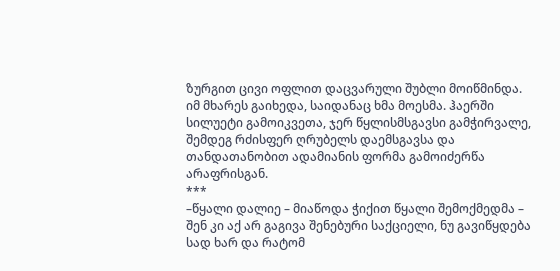ზურგით ცივი ოფლით დაცვარული შუბლი მოიწმინდა. იმ მხარეს გაიხედა, საიდანაც ხმა მოესმა. ჰაერში სილუეტი გამოიკვეთა, ჯერ წყლისმსგავსი გამჭირვალე, შემდეგ რძისფერ ღრუბელს დაემსგავსა და თანდათანობით ადამიანის ფორმა გამოიძერწა არაფრისგან.
***
–წყალი დალიე – მიაწოდა ჭიქით წყალი შემოქმედმა – შენ კი აქ არ გაგივა შენებური საქციელი, ნუ გავიწყდება სად ხარ და რატომ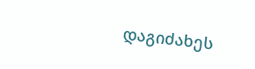დაგიძახეს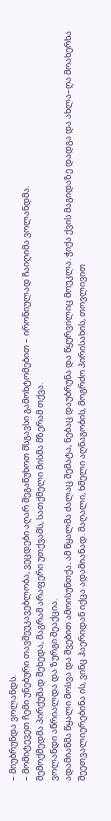– მიუბრუნდა ვოლანდს.
– მომიტევეთ ჩემი უნებური თავშეუკავებლობა, ვეცდები აღარ შეგაწუხოთ მსგავსი გამოხტომებით – ირონიულად ჩაიღიმა ვოლანდმა.
შემოქმედმა პირქუშად შეხედა, მაგრამ არაფერი უთქვამს, სათქმელი მისმა მზერამ თქვა.
ვოლანდი აწრიალდა და ზურგი შეაქცია.
ადამიანმა წყალი მოსვა და შვებით ამოისუნთქა. ამ წყალმა ძალაც შემატა, ნებაც დაუბრუნა და წყურვილიც მოუკლა. ჭიქა ქვის მაგიდაზე დადგა და ახლა–ღა მოახერხა შეეთვალიერებინა ის, ვინც ჰაერიდან იქცა ადამიანად. მაღალი, ხმელი აღნაგობის, მოგრძო პირისახის, თოვლივით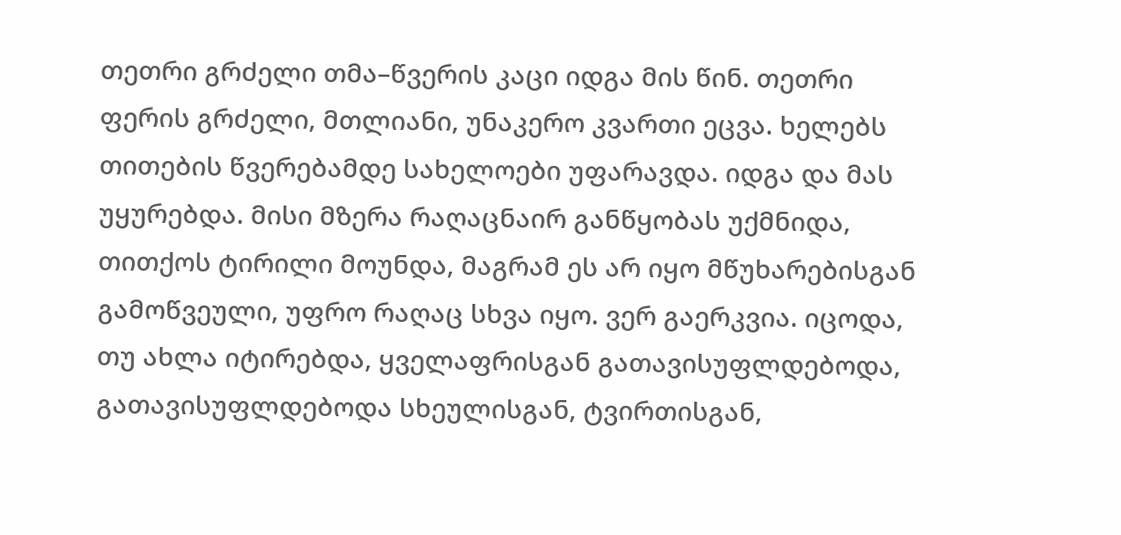თეთრი გრძელი თმა–წვერის კაცი იდგა მის წინ. თეთრი ფერის გრძელი, მთლიანი, უნაკერო კვართი ეცვა. ხელებს თითების წვერებამდე სახელოები უფარავდა. იდგა და მას უყურებდა. მისი მზერა რაღაცნაირ განწყობას უქმნიდა, თითქოს ტირილი მოუნდა, მაგრამ ეს არ იყო მწუხარებისგან გამოწვეული, უფრო რაღაც სხვა იყო. ვერ გაერკვია. იცოდა, თუ ახლა იტირებდა, ყველაფრისგან გათავისუფლდებოდა, გათავისუფლდებოდა სხეულისგან, ტვირთისგან,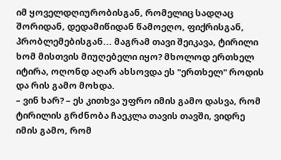იმ ყოველდღიურობისგან, რომელიც სადღაც შორიდან, დედამიწიდან წამოეღო, ფიქრისგან, პრობლემებისგან... მაგრამ თავი შეიკავა, ტირილი ხომ მისთვის მიუღებელი იყო? მხოლოდ ერთხელ იტირა, ოღონდ აღარ ახსოვდა ეს "ერთხელ" როდის და რის გამო მოხდა.
– ვინ ხარ? – ეს კითხვა უფრო იმის გამო დასვა, რომ ტირილის გრძნობა ჩაეკლა თავის თავში, ვიდრე იმის გამო, რომ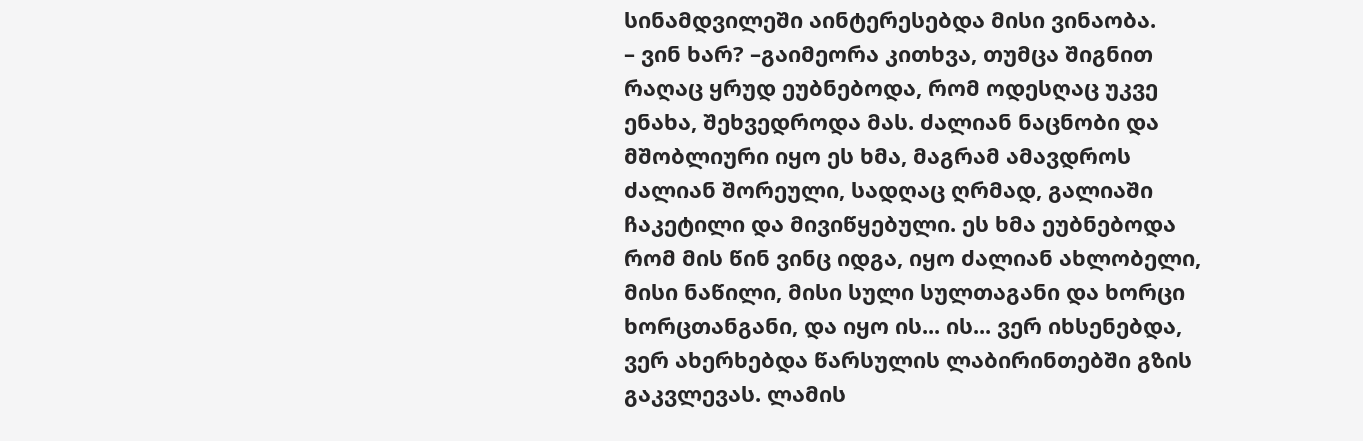სინამდვილეში აინტერესებდა მისი ვინაობა.
– ვინ ხარ? –გაიმეორა კითხვა, თუმცა შიგნით რაღაც ყრუდ ეუბნებოდა, რომ ოდესღაც უკვე ენახა, შეხვედროდა მას. ძალიან ნაცნობი და მშობლიური იყო ეს ხმა, მაგრამ ამავდროს ძალიან შორეული, სადღაც ღრმად, გალიაში ჩაკეტილი და მივიწყებული. ეს ხმა ეუბნებოდა რომ მის წინ ვინც იდგა, იყო ძალიან ახლობელი, მისი ნაწილი, მისი სული სულთაგანი და ხორცი ხორცთანგანი, და იყო ის... ის... ვერ იხსენებდა, ვერ ახერხებდა წარსულის ლაბირინთებში გზის გაკვლევას. ლამის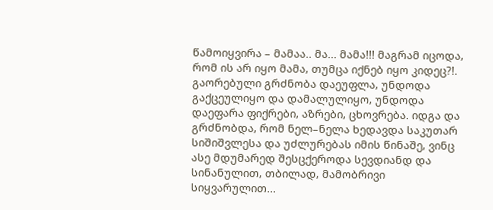წამოიყვირა – მამაა.. მა... მამა!!! მაგრამ იცოდა, რომ ის არ იყო მამა, თუმცა იქნებ იყო კიდეც?!. გაორებული გრძნობა დაეუფლა, უნდოდა გაქცეულიყო და დამალულიყო, უნდოდა დაეფარა ფიქრები, აზრები, ცხოვრება. იდგა და გრძნობდა, რომ ნელ–ნელა ხედავდა საკუთარ სიშიშვლესა და უძლურებას იმის წინაშე, ვინც ასე მდუმარედ შესცქეროდა სევდიანდ და სინანულით, თბილად, მამობრივი სიყვარულით...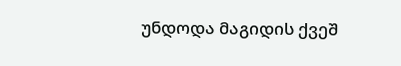უნდოდა მაგიდის ქვეშ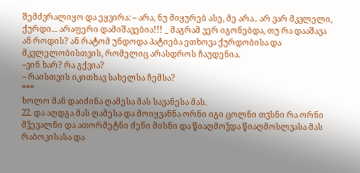შემძვრალიყო და ეყვირა: – არა, ნუ მიყურებ ასე, მე არა.. არ ვარ მკვლელი, ქურდი... არაფერი დამიშავებია!!! _ მაგრამ ვერ იგონებდა, თუ რა დააშავა ან როდის? ან რატომ უნდოდა პატიება ეთხოვა ქურდობისა და მკვლელობისთვის, რომელიც არასდროს ჩაუდენია.
–ვინ ხარ? რა გქვია?
– რაისთვის იკითხავ სახელსა ჩემსა?
***
ხოლო მან დაიძინა ღამესა მას სავანესა მას.
22. და აღდგა მას ღამესა და მოიყვანნა ორნი იგი ცოლნი თჳსნი რა ორნი მჴევალნი და ათორმეტნი ძენი მისნი და წიაღმოჴდა წიაღმოსლვასა მას რაბოკისასა და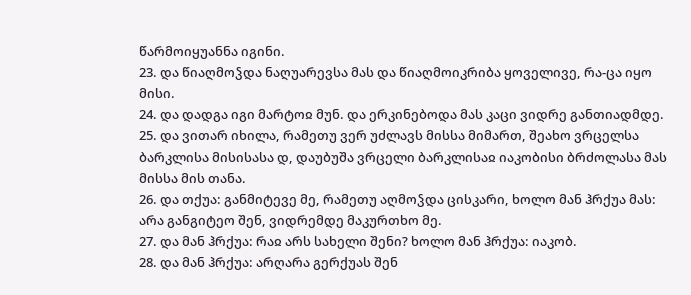წარმოიყუანნა იგინი.
23. და წიაღმოჴდა ნაღუარევსა მას და წიაღმოიკრიბა ყოველივე, რა-ცა იყო მისი.
24. და დადგა იგი მარტოჲ მუნ. და ერკინებოდა მას კაცი ვიდრე განთიადმდე.
25. და ვითარ იხილა, რამეთუ ვერ უძლავს მისსა მიმართ, შეახო ვრცელსა ბარკლისა მისისასა დ, დაუბუშა ვრცელი ბარკლისაჲ იაკობისი ბრძოლასა მას მისსა მის თანა.
26. და თქუა: განმიტევე მე, რამეთუ აღმოჴდა ცისკარი, ხოლო მან ჰრქუა მას: არა განგიტეო შენ, ვიდრემდე მაკურთხო მე.
27. და მან ჰრქუა: რაჲ არს სახელი შენი? ხოლო მან ჰრქუა: იაკობ.
28. და მან ჰრქუა: არღარა გერქუას შენ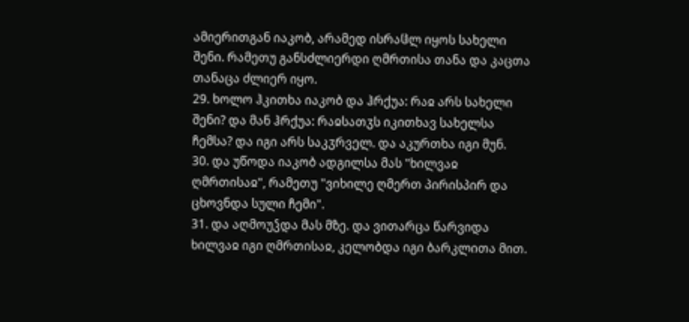ამიერითგან იაკობ, არამედ ისრაჱლ იყოს სახელი შენი. რამეთუ განსძლიერდი ღმრთისა თანა და კაცთა თანაცა ძლიერ იყო.
29. ხოლო ჰკითხა იაკობ და ჰრქუა: რაჲ არს სახელი შენი? და მან ჰრქუა: რაჲსათჳს იკითხავ სახელსა ჩემსა? და იგი არს საკჳრველ. და აკურთხა იგი მუნ.
30. და უწოდა იაკობ ადგილსა მას "ხილვაჲ ღმრთისაჲ", რამეთუ "ვიხილე ღმერთ პირისპირ და ცხოვნდა სული ჩემი".
31. და აღმოუჴდა მას მზე. და ვითარცა წარვიდა ხილვაჲ იგი ღმრთისაჲ, კელობდა იგი ბარკლითა მით.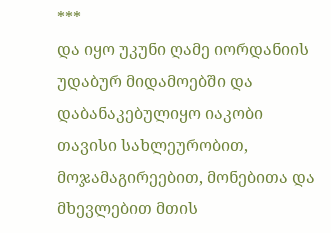***
და იყო უკუნი ღამე იორდანიის უდაბურ მიდამოებში და დაბანაკებულიყო იაკობი თავისი სახლეურობით, მოჯამაგირეებით, მონებითა და მხევლებით მთის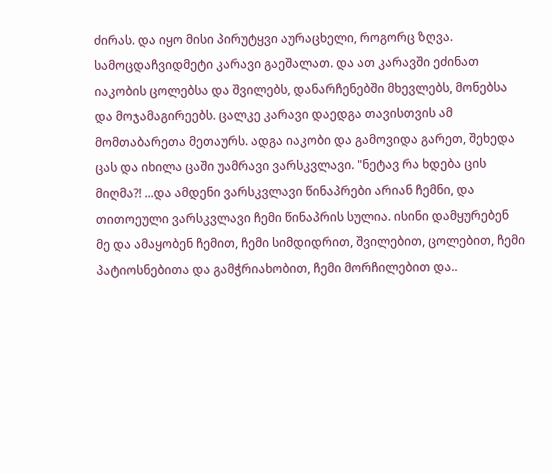ძირას. და იყო მისი პირუტყვი აურაცხელი, როგორც ზღვა. სამოცდაჩვიდმეტი კარავი გაეშალათ. და ათ კარავში ეძინათ იაკობის ცოლებსა და შვილებს, დანარჩენებში მხევლებს, მონებსა და მოჯამაგირეებს. ცალკე კარავი დაედგა თავისთვის ამ მომთაბარეთა მეთაურს. ადგა იაკობი და გამოვიდა გარეთ, შეხედა ცას და იხილა ცაში უამრავი ვარსკვლავი. "ნეტავ რა ხდება ცის მიღმა?! ...და ამდენი ვარსკვლავი წინაპრები არიან ჩემნი, და თითოეული ვარსკვლავი ჩემი წინაპრის სულია. ისინი დამყურებენ მე და ამაყობენ ჩემით, ჩემი სიმდიდრით, შვილებით, ცოლებით, ჩემი პატიოსნებითა და გამჭრიახობით, ჩემი მორჩილებით და..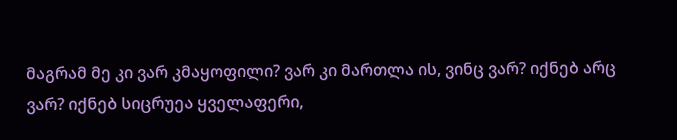მაგრამ მე კი ვარ კმაყოფილი? ვარ კი მართლა ის, ვინც ვარ? იქნებ არც ვარ? იქნებ სიცრუეა ყველაფერი,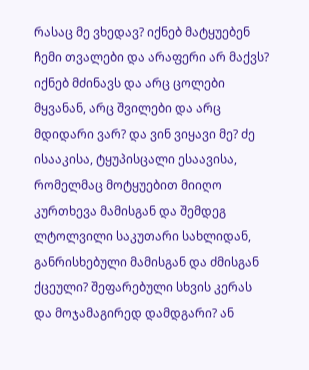რასაც მე ვხედავ? იქნებ მატყუებენ ჩემი თვალები და არაფერი არ მაქვს? იქნებ მძინავს და არც ცოლები მყვანან, არც შვილები და არც მდიდარი ვარ? და ვინ ვიყავი მე? ძე ისააკისა, ტყუპისცალი ესაავისა, რომელმაც მოტყუებით მიიღო კურთხევა მამისგან და შემდეგ ლტოლვილი საკუთარი სახლიდან, განრისხებული მამისგან და ძმისგან ქცეული? შეფარებული სხვის კერას და მოჯამაგირედ დამდგარი? ან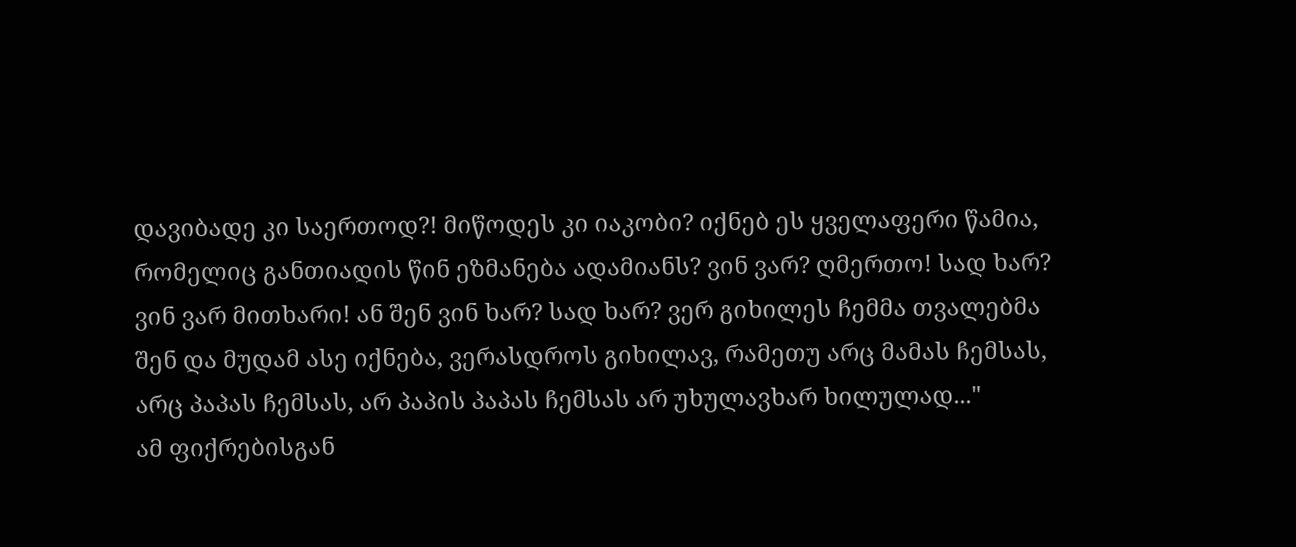დავიბადე კი საერთოდ?! მიწოდეს კი იაკობი? იქნებ ეს ყველაფერი წამია, რომელიც განთიადის წინ ეზმანება ადამიანს? ვინ ვარ? ღმერთო! სად ხარ? ვინ ვარ მითხარი! ან შენ ვინ ხარ? სად ხარ? ვერ გიხილეს ჩემმა თვალებმა შენ და მუდამ ასე იქნება, ვერასდროს გიხილავ, რამეთუ არც მამას ჩემსას, არც პაპას ჩემსას, არ პაპის პაპას ჩემსას არ უხულავხარ ხილულად..."
ამ ფიქრებისგან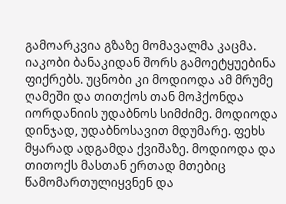გამოარკვია გზაზე მომავალმა კაცმა. იაკობი ბანაკიდან შორს გამოეტყუებინა ფიქრებს. უცნობი კი მოდიოდა ამ მრუმე ღამეში და თითქოს თან მოჰქონდა იორდანიის უდაბნოს სიმძიმე. მოდიოდა დინჯად, უდაბნოსავით მდუმარე. ფეხს მყარად ადგამდა ქვიშაზე. მოდიოდა და თითოქს მასთან ერთად მთებიც წამომართულიყვნენ და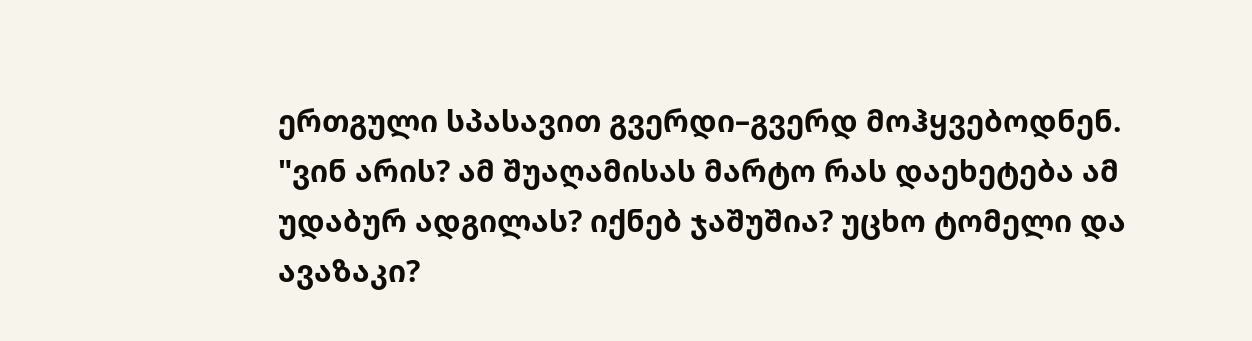ერთგული სპასავით გვერდი–გვერდ მოჰყვებოდნენ.
"ვინ არის? ამ შუაღამისას მარტო რას დაეხეტება ამ უდაბურ ადგილას? იქნებ ჯაშუშია? უცხო ტომელი და ავაზაკი?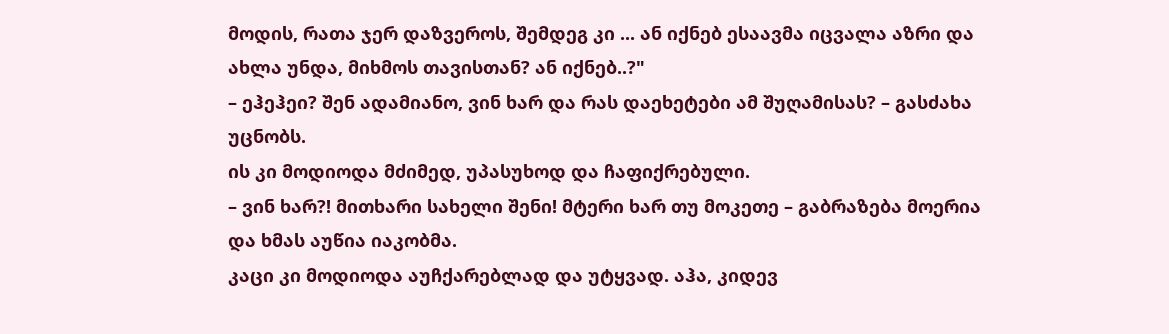მოდის, რათა ჯერ დაზვეროს, შემდეგ კი ... ან იქნებ ესაავმა იცვალა აზრი და ახლა უნდა, მიხმოს თავისთან? ან იქნებ..?"
– ეჰეჰეი? შენ ადამიანო, ვინ ხარ და რას დაეხეტები ამ შუღამისას? – გასძახა უცნობს.
ის კი მოდიოდა მძიმედ, უპასუხოდ და ჩაფიქრებული.
– ვინ ხარ?! მითხარი სახელი შენი! მტერი ხარ თუ მოკეთე – გაბრაზება მოერია და ხმას აუწია იაკობმა.
კაცი კი მოდიოდა აუჩქარებლად და უტყვად. აჰა, კიდევ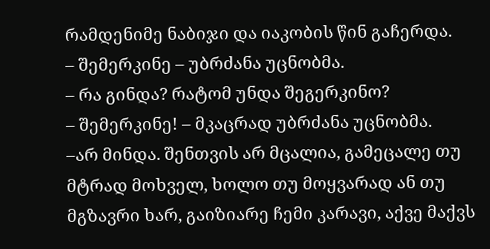რამდენიმე ნაბიჯი და იაკობის წინ გაჩერდა.
– შემერკინე – უბრძანა უცნობმა.
– რა გინდა? რატომ უნდა შეგერკინო?
– შემერკინე! – მკაცრად უბრძანა უცნობმა.
–არ მინდა. შენთვის არ მცალია, გამეცალე თუ მტრად მოხველ, ხოლო თუ მოყვარად ან თუ მგზავრი ხარ, გაიზიარე ჩემი კარავი, აქვე მაქვს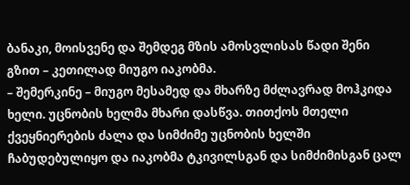ბანაკი, მოისვენე და შემდეგ მზის ამოსვლისას წადი შენი გზით – კეთილად მიუგო იაკობმა.
– შემერკინე – მიუგო მესამედ და მხარზე მძლავრად მოჰკიდა ხელი. უცნობის ხელმა მხარი დასწვა. თითქოს მთელი ქვეყნიერების ძალა და სიმძიმე უცნობის ხელში ჩაბუდებულიყო და იაკობმა ტკივილსგან და სიმძიმისგან ცალ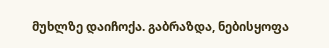მუხლზე დაიჩოქა. გაბრაზდა, ნებისყოფა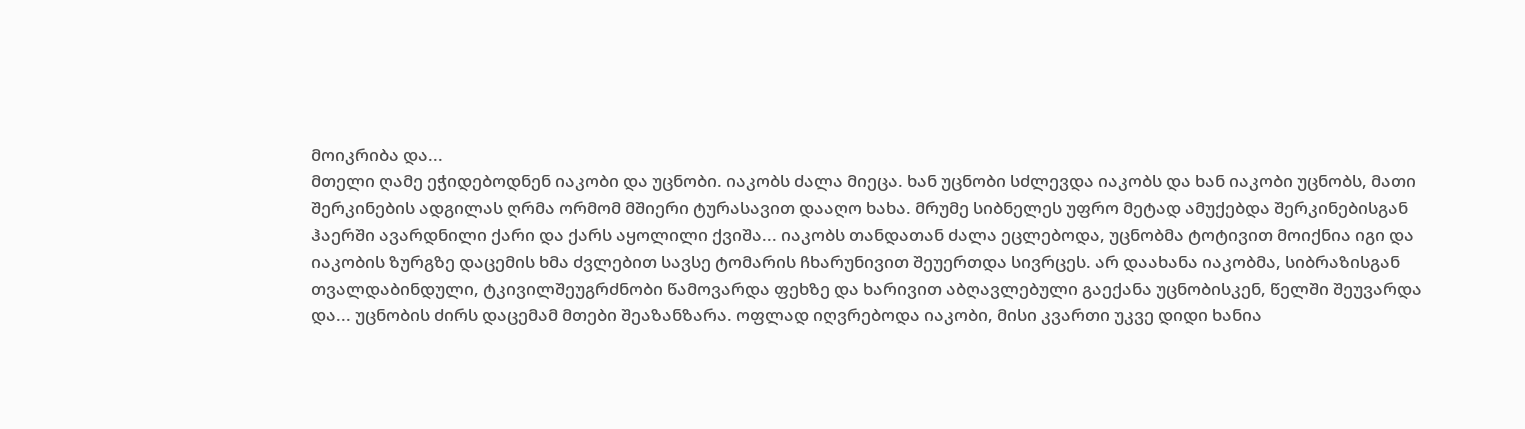მოიკრიბა და...
მთელი ღამე ეჭიდებოდნენ იაკობი და უცნობი. იაკობს ძალა მიეცა. ხან უცნობი სძლევდა იაკობს და ხან იაკობი უცნობს, მათი შერკინების ადგილას ღრმა ორმომ მშიერი ტურასავით დააღო ხახა. მრუმე სიბნელეს უფრო მეტად ამუქებდა შერკინებისგან ჰაერში ავარდნილი ქარი და ქარს აყოლილი ქვიშა... იაკობს თანდათან ძალა ეცლებოდა, უცნობმა ტოტივით მოიქნია იგი და იაკობის ზურგზე დაცემის ხმა ძვლებით სავსე ტომარის ჩხარუნივით შეუერთდა სივრცეს. არ დაახანა იაკობმა, სიბრაზისგან თვალდაბინდული, ტკივილშეუგრძნობი წამოვარდა ფეხზე და ხარივით აბღავლებული გაექანა უცნობისკენ, წელში შეუვარდა და... უცნობის ძირს დაცემამ მთები შეაზანზარა. ოფლად იღვრებოდა იაკობი, მისი კვართი უკვე დიდი ხანია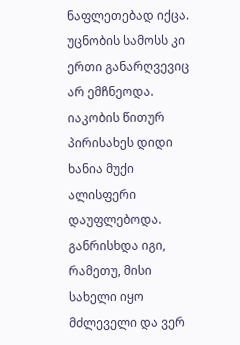ნაფლეთებად იქცა. უცნობის სამოსს კი ერთი განარღვევიც არ ემჩნეოდა.
იაკობის წითურ პირისახეს დიდი ხანია მუქი ალისფერი დაუფლებოდა. განრისხდა იგი, რამეთუ, მისი სახელი იყო მძლეველი და ვერ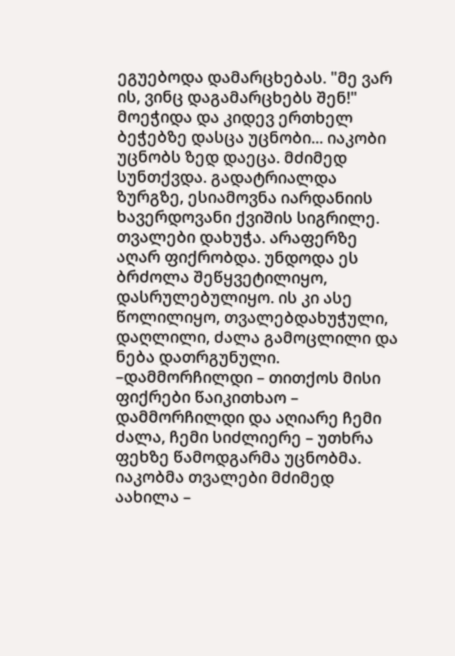ეგუებოდა დამარცხებას. "მე ვარ ის, ვინც დაგამარცხებს შენ!" მოეჭიდა და კიდევ ერთხელ ბეჭებზე დასცა უცნობი... იაკობი უცნობს ზედ დაეცა. მძიმედ სუნთქვდა. გადატრიალდა ზურგზე, ესიამოვნა იარდანიის ხავერდოვანი ქვიშის სიგრილე. თვალები დახუჭა. არაფერზე აღარ ფიქრობდა. უნდოდა ეს ბრძოლა შეწყვეტილიყო, დასრულებულიყო. ის კი ასე წოლილიყო, თვალებდახუჭული, დაღლილი, ძალა გამოცლილი და ნება დათრგუნული.
–დამმორჩილდი – თითქოს მისი ფიქრები წაიკითხაო – დამმორჩილდი და აღიარე ჩემი ძალა, ჩემი სიძლიერე – უთხრა ფეხზე წამოდგარმა უცნობმა.
იაკობმა თვალები მძიმედ აახილა –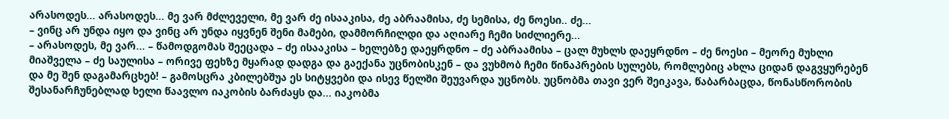არასოდეს... არასოდეს... მე ვარ მძლეველი, მე ვარ ძე ისააკისა, ძე აბრაამისა, ძე სემისა, ძე ნოესი.. ძე...
– ვინც არ უნდა იყო და ვინც არ უნდა იყვნენ შენი მამები, დამმორჩილდი და აღიარე ჩემი სიძლიერე...
– არასოდეს, მე ვარ... – წამოდგომას შეეცადა – ძე ისააკისა – ხელებზე დაეყრდნო – ძე აბრაამისა – ცალ მუხლს დაეყრდნო – ძე ნოესი – მეორე მუხლი მიაშველა – ძე საულისა – ორივე ფეხზე მყარად დადგა და გაექანა უცნობისკენ – და ვუხმობ ჩემი წინაპრების სულებს, რომლებიც ახლა ციდან დაგვყურებენ და მე შენ დაგამარცხებ! – გამოსცრა კბილებშუა ეს სიტყვები და ისევ წელში შეუვარდა უცნობს. უცნობმა თავი ვერ შეიკავა, წაბარბაცდა, წონასწორობის შესანარჩუნებლად ხელი წაავლო იაკობის ბარძაყს და... იაკობმა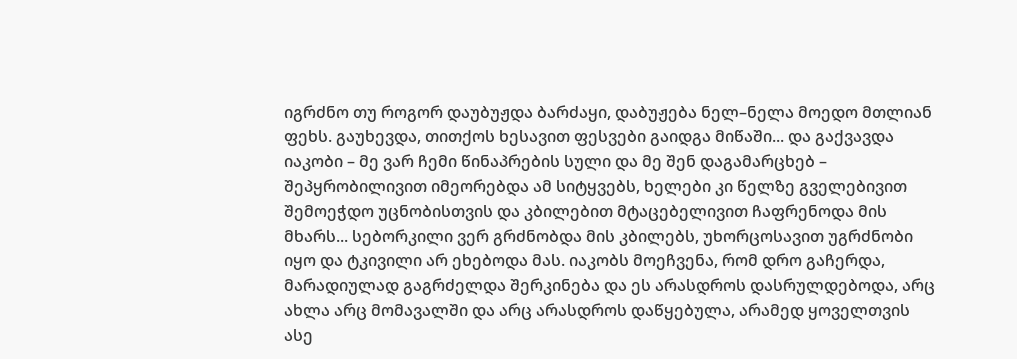იგრძნო თუ როგორ დაუბუჟდა ბარძაყი, დაბუჟება ნელ–ნელა მოედო მთლიან ფეხს. გაუხევდა, თითქოს ხესავით ფესვები გაიდგა მიწაში... და გაქვავდა იაკობი – მე ვარ ჩემი წინაპრების სული და მე შენ დაგამარცხებ – შეპყრობილივით იმეორებდა ამ სიტყვებს, ხელები კი წელზე გველებივით შემოეჭდო უცნობისთვის და კბილებით მტაცებელივით ჩაფრენოდა მის მხარს... სებორკილი ვერ გრძნობდა მის კბილებს, უხორცოსავით უგრძნობი იყო და ტკივილი არ ეხებოდა მას. იაკობს მოეჩვენა, რომ დრო გაჩერდა, მარადიულად გაგრძელდა შერკინება და ეს არასდროს დასრულდებოდა, არც ახლა არც მომავალში და არც არასდროს დაწყებულა, არამედ ყოველთვის ასე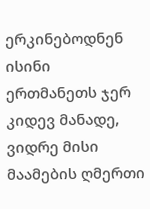ერკინებოდნენ ისინი ერთმანეთს ჯერ კიდევ მანადე, ვიდრე მისი მაამების ღმერთი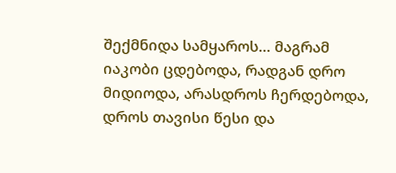შექმნიდა სამყაროს... მაგრამ იაკობი ცდებოდა, რადგან დრო მიდიოდა, არასდროს ჩერდებოდა, დროს თავისი წესი და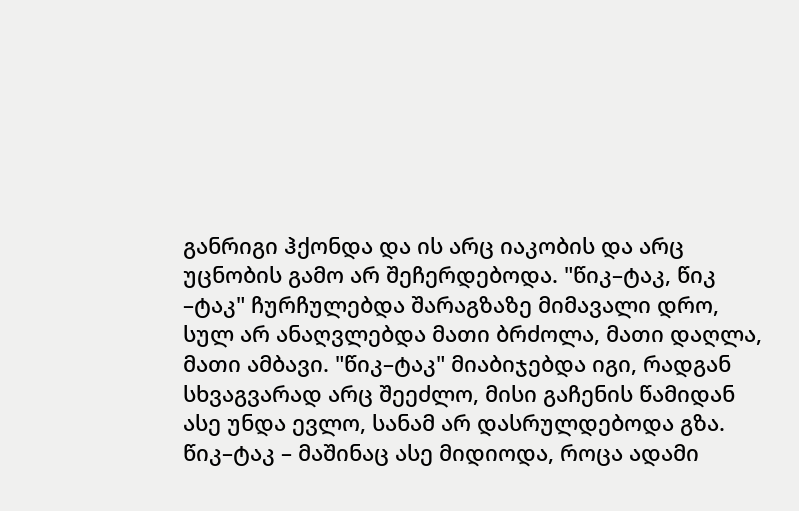განრიგი ჰქონდა და ის არც იაკობის და არც უცნობის გამო არ შეჩერდებოდა. "წიკ–ტაკ, წიკ –ტაკ" ჩურჩულებდა შარაგზაზე მიმავალი დრო, სულ არ ანაღვლებდა მათი ბრძოლა, მათი დაღლა, მათი ამბავი. "წიკ–ტაკ" მიაბიჯებდა იგი, რადგან სხვაგვარად არც შეეძლო, მისი გაჩენის წამიდან ასე უნდა ევლო, სანამ არ დასრულდებოდა გზა. წიკ–ტაკ – მაშინაც ასე მიდიოდა, როცა ადამი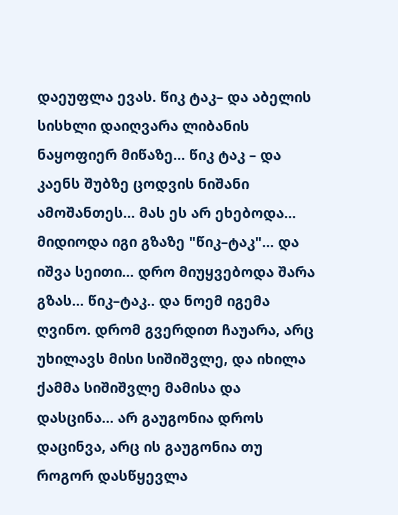დაეუფლა ევას. წიკ ტაკ– და აბელის სისხლი დაიღვარა ლიბანის ნაყოფიერ მიწაზე... წიკ ტაკ – და კაენს შუბზე ცოდვის ნიშანი ამოშანთეს... მას ეს არ ეხებოდა... მიდიოდა იგი გზაზე "წიკ–ტაკ"... და იშვა სეითი... დრო მიუყვებოდა შარა გზას... წიკ–ტაკ.. და ნოემ იგემა ღვინო. დრომ გვერდით ჩაუარა, არც უხილავს მისი სიშიშვლე, და იხილა ქამმა სიშიშვლე მამისა და დასცინა... არ გაუგონია დროს დაცინვა, არც ის გაუგონია თუ როგორ დასწყევლა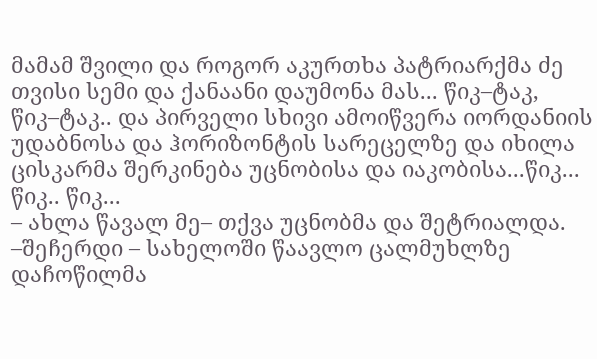მამამ შვილი და როგორ აკურთხა პატრიარქმა ძე თვისი სემი და ქანაანი დაუმონა მას... წიკ–ტაკ, წიკ–ტაკ.. და პირველი სხივი ამოიწვერა იორდანიის უდაბნოსა და ჰორიზონტის სარეცელზე და იხილა ცისკარმა შერკინება უცნობისა და იაკობისა...წიკ... წიკ.. წიკ...
– ახლა წავალ მე– თქვა უცნობმა და შეტრიალდა.
–შეჩერდი – სახელოში წაავლო ცალმუხლზე დაჩოწილმა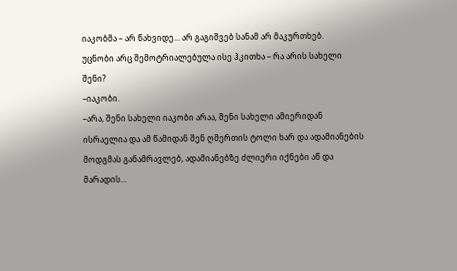იაკობმა – არ წახვიდე... არ გაგიშვებ სანამ არ მაკურთხებ.
უცნობი არც შემოტრიალებულა ისე ჰკითხა – რა არის სახელი შენი?
–იაკობი.
–არა, შენი სახელი იაკობი არაა, შენი სახელი ამიერიდან ისრაელია და ამ წამიდან შენ ღმერთის ტოლი ხარ და ადამიანების მოდგმას განამრავლებ, ადამიანებზე ძლიერი იქნები აწ და მარადის...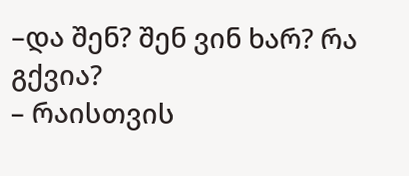–და შენ? შენ ვინ ხარ? რა გქვია?
– რაისთვის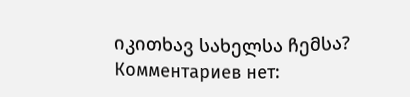იკითხავ სახელსა ჩემსა?
Комментариев нет: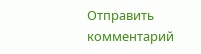Отправить комментарий